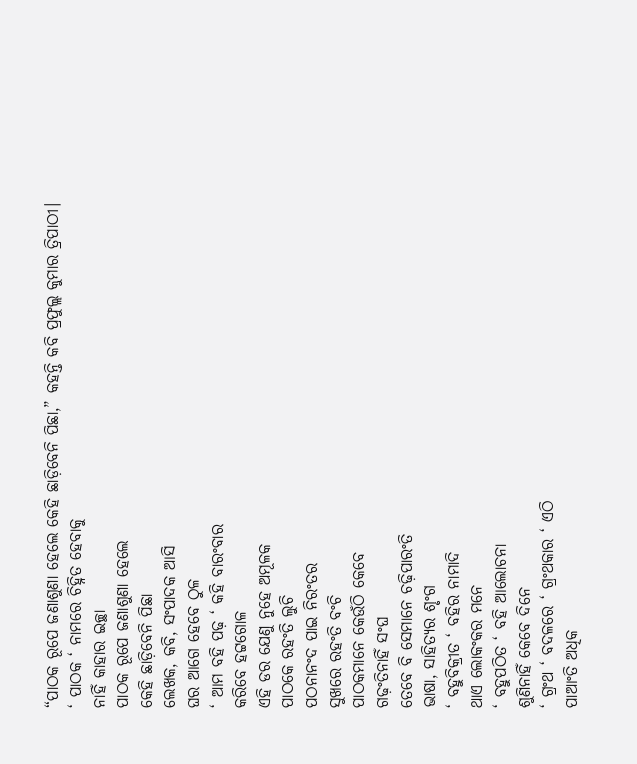“ପାଠକ ରୂପେ ଜଣାଶୁଣା ହେଲେ କେହି ଛାଡ଼ିବେନି ପିଛା,” କହନ୍ତି କବି ପ୍ରଫୁଲ୍ଲ କୁମାର ତ୍ରିପାଠୀ।
‘ ପାଠକ ‘ ନାମରେ ଚିହ୍ନିତ ହେବାକୁ
ନାହିଁ କାହାର ଇଚ୍ଛା
ପାଠକ ରୂପେ ଜଣାଶୁଣା ହେଲେ
କେହି ଛାଡ଼ିବେନି ପିଛା
ଲେଖକ, କବି, ସଂପାଦକ ଆସି
ଘର ଆଗେ ହେବେ ଠୁଳ
‘ ଆମ ବହି ପଢ଼ ‘ କହି ବାରଂବାର
କରିବେ ହଟ୍ଟଗୋଳ
ଏହି ଡର ଯେଣୁ ନୁହେ ଅମୂଳକ
ପାଠକେ ରହଂତି ଲୁଚି
ପଠନାନଂଦ ପାଇ ନିରଂତର
ସୁଖରେ ରହଂତି ବଂଚି
ପାଠକମାନେ କେଉଁଠି କେବେ
ଗଢ଼ଂତିନାହିଁ ସଂଘ
ତେବେ ବି ସେମାନେ ଚଢ଼ିପାରଂତି
ଭାଷା, ସାହିତ୍ୟର ଶୃଂଗ
‘ ବହୁବିକ୍ରୀତ ‘ ବହିର ନାମାଦି
ଥାଏ ଲୋକଂକର ମନେ
‘ ବହୁପଠିତ ‘ ବହି ଆଲୋଚନା
ଶୁଣିନାହିଁ କେବେ ଦିନେ
‘ ଗ୍ରଂଥ ‘ ବଦଳରେ ‘ ଗ୍ରଂଥକାର ‘ ଏଠି
ପାଆଂତି ଅଧିକ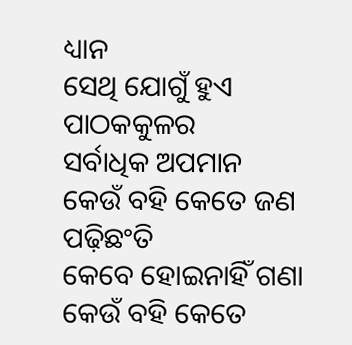ଧ୍ୟାନ
ସେଥି ଯୋଗୁଁ ହୁଏ ପାଠକକୁଳର
ସର୍ବାଧିକ ଅପମାନ
କେଉଁ ବହି କେତେ ଜଣ ପଢ଼ିଛଂତି
କେବେ ହୋଇନାହିଁ ଗଣା
କେଉଁ ବହି କେତେ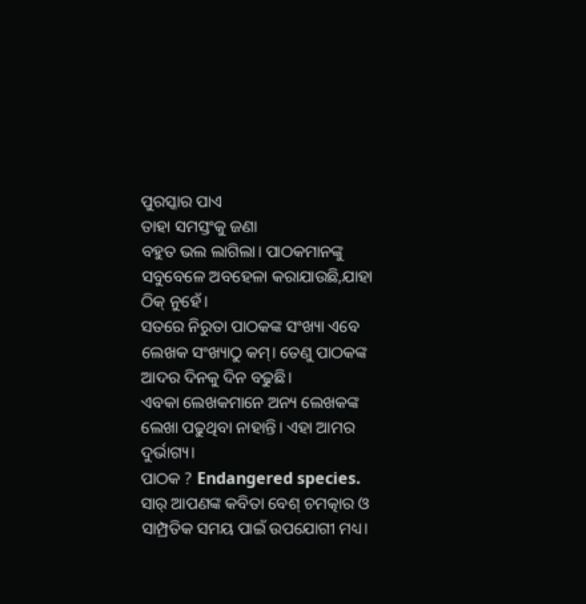ପୁରସ୍କାର ପାଏ
ତାହା ସମସ୍ତଂକୁ ଜଣା
ବହୁତ ଭଲ ଲାଗିଲା। ପାଠକମାନଙ୍କୁ ସବୁବେଳେ ଅବହେଳା କରାଯାଉଛି,ଯାହା ଠିକ୍ ନୁହେଁ।
ସତରେ ନିରୁତା ପାଠକଙ୍କ ସଂଖ୍ୟା ଏବେ ଲେଖକ ସଂଖ୍ୟାଠୁ କମ୍। ତେଣୁ ପାଠକଙ୍କ ଆଦର ଦିନକୁ ଦିନ ବଢୁଛି।
ଏବକା ଲେଖକମାନେ ଅନ୍ୟ ଲେଖକଙ୍କ ଲେଖା ପଢୁଥିବା ନାହାନ୍ତି। ଏହା ଆମର ଦୁର୍ଭାଗ୍ୟ।
ପାଠକ ? Endangered species.
ସାର୍ ଆପଣଙ୍କ କବିତା ବେଶ୍ ଚମତ୍କାର ଓ ସାମ୍ପ୍ରତିକ ସମୟ ପାଇଁ ଉପଯୋଗୀ ମଧ୍ୟ।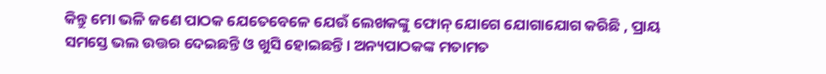କିନ୍ତୁ ମୋ ଭଳି ଜଣେ ପାଠକ ଯେତେବେଳେ ଯେଉଁ ଲେଖକଙ୍କୁ ଫୋନ୍ ଯୋଗେ ଯୋଗାଯୋଗ କରିଛି , ପ୍ରାୟ ସମସ୍ତେ ଭଲ ଉତ୍ତର ଦେଇଛନ୍ତି ଓ ଖୁସି ହୋଇଛନ୍ତି। ଅନ୍ୟପାଠକଙ୍କ ମତାମତ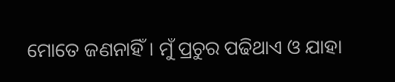ମୋତେ ଜଣନାହିଁ। ମୁଁ ପ୍ରଚୁର ପଢିଥାଏ ଓ ଯାହା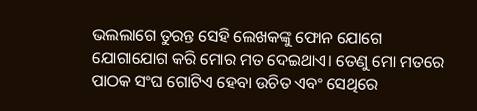ଭଲଲାଗେ ତୁରନ୍ତ ସେହି ଲେଖକଙ୍କୁ ଫୋନ ଯୋଗେ ଯୋଗାଯୋଗ କରି ମୋର ମତ ଦେଇଥାଏ। ତେଣୁ ମୋ ମତରେ ପାଠକ ସଂଘ ଗୋଟିଏ ହେବା ଉଚିତ ଏବଂ ସେଥିରେ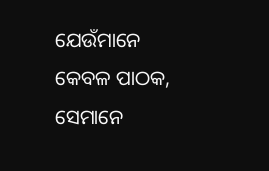ଯେଉଁମାନେ କେବଳ ପାଠକ, ସେମାନେ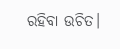ରହିବା ଉଚିତ।